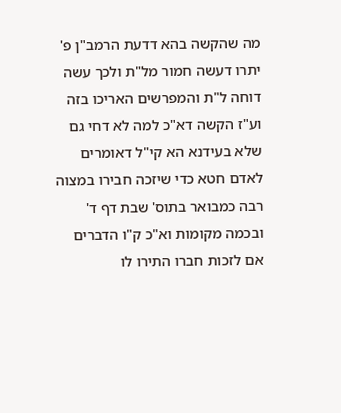מה שהקשה בהא דדעת הרמב"ן פ' יתרו דעשה חמור מל"ת ולכך עשה דוחה ל"ת והמפרשים האריכו בזה וע"ז הקשה דא"כ למה לא דחי גם שלא בעידנא הא קי"ל דאומרים לאדם חטא כדי שיזכה חבירו במצוה רבה כמבואר בתוס' שבת דף ד' ובכמה מקומות וא"כ ק"ו הדברים אם לזכות חברו התירו לו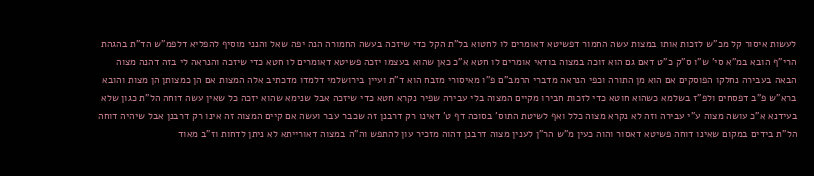לעשות איסור קל מכ"ש לזכות אותו במצות עשה החמור דפשיטא דאומרים לו לחטוא בל"ת הקל כדי שיזכה בעשה החמורה הנה יפה שאל והנני מוסיף להפליא דלפמ"ש הד"ת בהגהת הרי"ף הובא במ"א סי' ש"ו ס"ק כ"ט דאם גם הוא זוכה במצוה בודאי אומרים לו חטא א"כ כאן שהוא בעצמו יזכה פשיטא דאומרים לו חטא כדי שיזכה והנראה לי בזה דהנה מצוה הבאה בעבירה נחלקו הפוסקים אם הוא מן התורה וכפי הנראה מדברי הרמב"ם פ"ו מאיסורי מזבח הוא ד"ת ועיין בירושלמי דלמדו מדכתיב אלה המצות אם הן כמצותן הן מצות והובא ברא"ש פ"ב דפסחים ולפ"ז בשלמא כשהוא חוטא כדי לזכות חבירו מקיים המצוה בלי עבירה שפיר נקרא חטא כדי שיזכה אבל שנימא שהוא יזכה כל שאין עשה דוחה הל"ת כגון שלא בעידנא א"כ עושה מצוה ע"י עבירה וזה לא נקרא מצוה כלל ואף לשיטת התוס' בסוכה דף ט' דאינו רק דרבנן זה שכבר עבר ועשה אם קיים המצוה זה אינו רק דרבנן אבל שיהיה דוחה הל"ת בידים במקום שאינו דוחה פשיטא דאסור והוה כעין מ"ש הר"ן לענין מצוה דרבנן דהוה מזכיר עון להתפש וה"ה במצוה דאורייתא לא ניתן לדחות וז"ב מאוד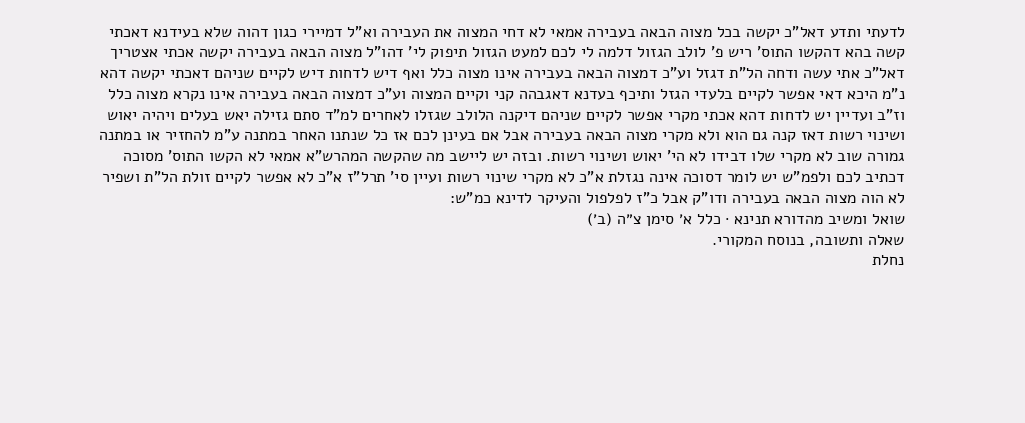לדעתי ותדע דאל"כ יקשה בכל מצוה הבאה בעבירה אמאי לא דחי המצוה את העבירה וא"ל דמיירי כגון דהוה שלא בעידנא דאכתי קשה בהא דהקשו התוס' ריש פ' לולב הגזול דלמה לי לכם למעט הגזול תיפוק לי' דהו"ל מצוה הבאה בעבירה יקשה אכתי אצטריך דאל"כ אתי עשה ודחה הל"ת דגזל וע"כ דמצוה הבאה בעבירה אינו מצוה כלל ואף דיש לדחות דיש לקיים שניהם דאכתי יקשה דהא נ"מ היכא דאי אפשר לקיים בלעדי הגזל ותיכף בעדנא דאגבהה קני וקיים המצוה וע"כ דמצוה הבאה בעבירה אינו נקרא מצוה כלל וז"ב ועדיין יש לדחות דהא אכתי מקרי אפשר לקיים שניהם דיקנה הלולב שגזלו לאחרים למ"ד סתם גזילה יאש בעלים ויהיה יאוש ושינוי רשות דאז קנה גם הוא ולא מקרי מצוה הבאה בעבירה אבל אם בעינן לכם אז כל שנתנו האחר במתנה ע"מ להחזיר או במתנה גמורה שוב לא מקרי שלו דבידו לא הי' יאוש ושינוי רשות. ובזה יש ליישב מה שהקשה המהרש"א אמאי לא הקשו התוס' מסוכה דכתיב לכם ולפמ"ש יש לומר דסוכה אינה נגזלת א"כ לא מקרי שינוי רשות ועיין סי' תרל"ז א"כ לא אפשר לקיים זולת הל"ת ושפיר לא הוה מצוה הבאה בעבירה ודו"ק אבל כ"ז לפלפול והעיקר לדינא כמ"ש:
שואל ומשיב מהדורא תנינא · כלל א׳ סימן צ״ה (ב׳)
שאלה ותשובה, בנוסח המקורי.
נחלת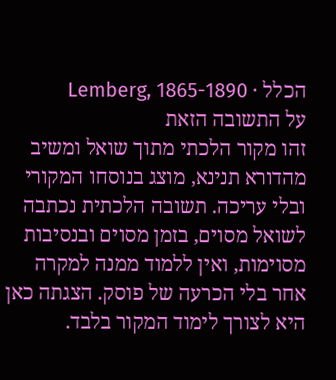הכלל · Lemberg, 1865-1890
על התשובה הזאת
זהו מקור הלכתי מתוך שואל ומשיב מהדורא תנינא, מוצג בנוסחו המקורי ובלי עריכה. תשובה הלכתית נכתבה לשואל מסוים, בזמן מסוים ובנסיבות מסוימות, ואין ללמוד ממנה למקרה אחר בלי הכרעה של פוסק. הצגתה כאן היא לצורך לימוד המקור בלבד.